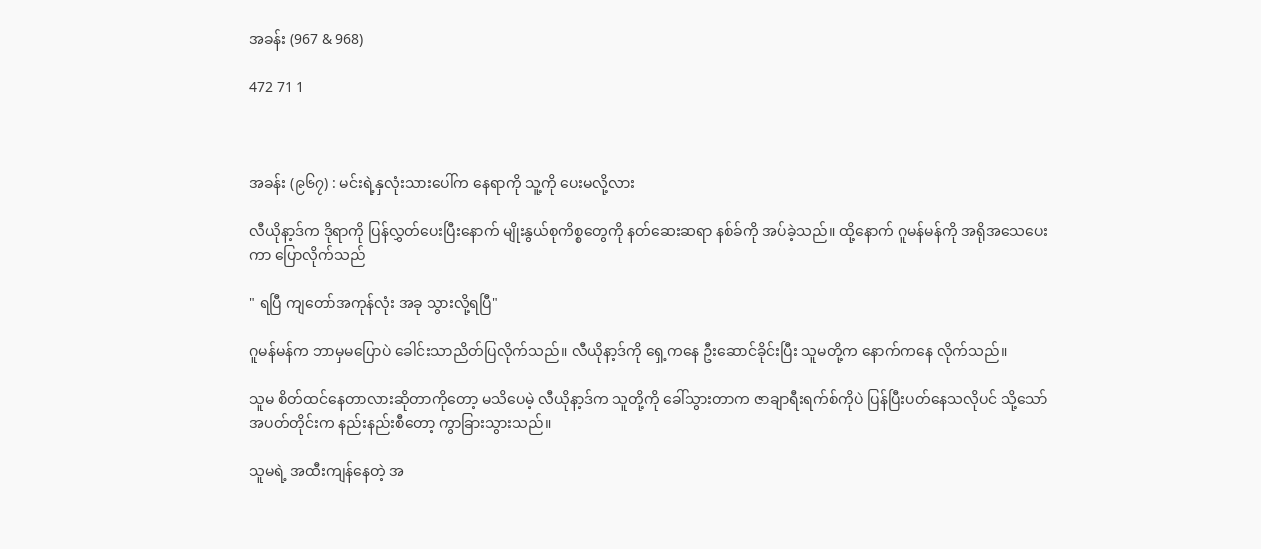အခန်း (967 & 968)

472 71 1



အခန်း (၉၆၇) : မင်းရဲ့နှလုံးသားပေါ်က နေရာကို သူ့ကို ပေးမလို့လား

လီယိုနာ့ဒ်က ဒိုရာကို ပြန်လွှတ်ပေးပြီးနောက် မျိုးနွယ်စုကိစ္စတွေကို နတ်ဆေးဆရာ နစ်ခ်ကို အပ်ခဲ့သည်။ ထို့နောက် ဂူမန်မန်ကို အရိုအသေပေးကာ ပြောလိုက်သည်

" ရပြီ ကျတော်အကုန်လုံး အခု သွားလို့ရပြီ"

ဂူမန်မန်က ဘာမှမပြောပဲ ခေါင်းသာညိတ်ပြလိုက်သည်။ လီယိုနာ့ဒ်ကို ရှေ့ကနေ ဦးဆောင်ခိုင်းပြီး သူမတို့က နောက်ကနေ လိုက်သည်။

သူမ စိတ်ထင်နေတာလားဆိုတာကိုတော့ မသိပေမဲ့ လီယိုနာ့ဒ်က သူတို့ကို ခေါ်သွားတာက ဇာချာရီးရက်စ်ကိုပဲ ပြန်ပြီးပတ်နေသလိုပင် သို့သော် အပတ်တိုင်းက နည်းနည်းစီတော့ ကွာခြားသွားသည်။

သူမရဲ့ အထီးကျန်နေတဲ့ အ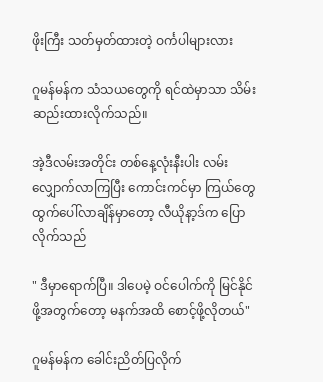ဖိုးကြီး သတ်မှတ်ထားတဲ့ ဝင်္ကပါများလား

ဂူမန်မန်က သံသယတွေကို ရင်ထဲမှာသာ သိမ်းဆည်းထားလိုက်သည်။

အဲ့ဒီလမ်းအတိုင်း တစ်နေ့လုံးနီးပါး လမ်းလျှောက်လာကြပြီး ကောင်းကင်မှာ ကြယ်တွေ ထွက်ပေါ်လာချိန်မှာတော့ လီယိုနာ့ဒ်က ပြောလိုက်သည်

" ဒီမှာရောက်ပြီ။ ဒါပေမဲ့ ဝင်ပေါက်ကို မြင်နိုင်ဖို့အတွက်တော့ မနက်အထိ စောင့်ဖို့လိုတယ်"

ဂူမန်မန်က ခေါင်းညိတ်ပြလိုက်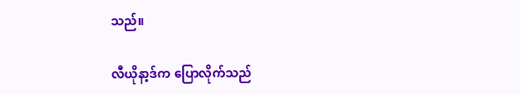သည်။

လီယိုနာ့ဒ်က ပြောလိုက်သည်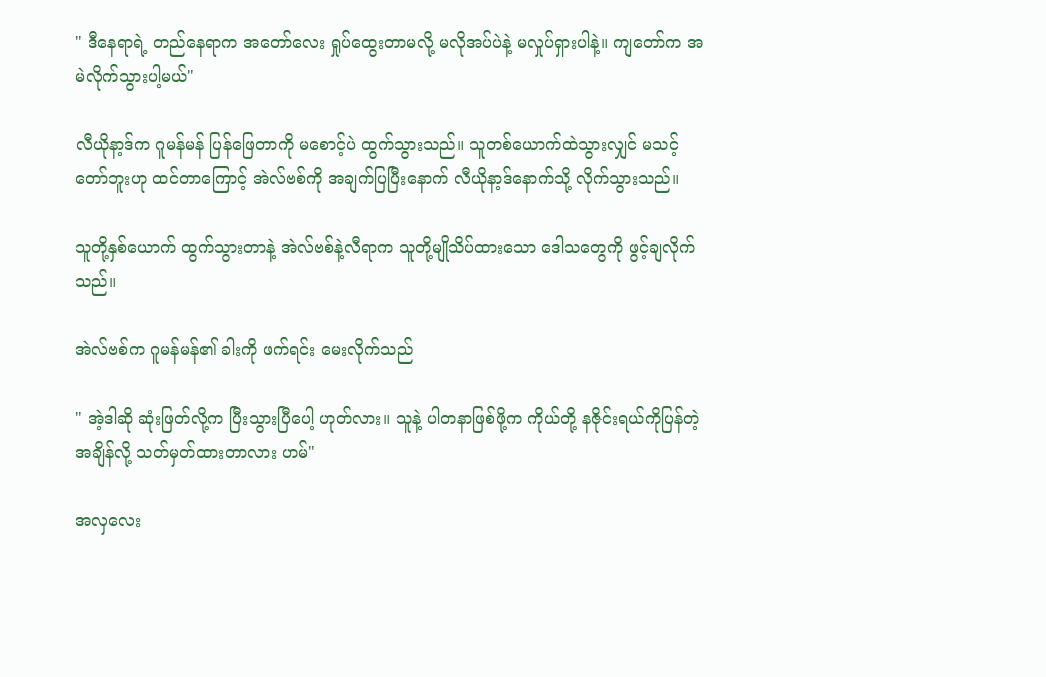" ဒီနေရာရဲ့ တည်နေရာက အတော်လေး ရှုပ်ထွေးတာမလို့ မလိုအပ်ပဲနဲ့ မလှုပ်ရှားပါနဲ့။ ကျတော်က အမဲလိုက်သွားပါ့မယ်"

လီယိုနာ့ဒ်က ဂူမန်မန် ပြန်ဖြေတာကို မစောင့်ပဲ ထွက်သွားသည်။ သူတစ်ယောက်ထဲသွားလျှင် မသင့်တော်ဘူးဟု ထင်တာကြောင့် အဲလ်ဗစ်ကို အချက်ပြပြီးနောက် လီယိုနာ့ဒ်နောက်သို့ လိုက်သွားသည်။

သူတို့နှစ်ယောက် ထွက်သွားတာနဲ့ အဲလ်ဗစ်နဲ့လီရာက သူတို့မျိုသိပ်ထားသော ဒေါသတွေကို ဖွင့်ချလိုက်သည်။

အဲလ်ဗစ်က ဂူမန်မန်၏ ခါးကို ဖက်ရင်း မေးလိုက်သည်

" အဲ့ဒါဆို ဆုံးဖြတ်လို့က ပြီးသွားပြီပေါ့ ဟုတ်လား။ သူနဲ့ ပါတနာဖြစ်ဖို့က ကိုယ်တို့ နဇိုင်းရယ်ကိုပြန်တဲ့အချိန်လို့ သတ်မှတ်ထားတာလား ဟမ်"

အလှလေး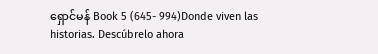ရှောင်မန် Book 5 (645- 994)Donde viven las historias. Descúbrelo ahora